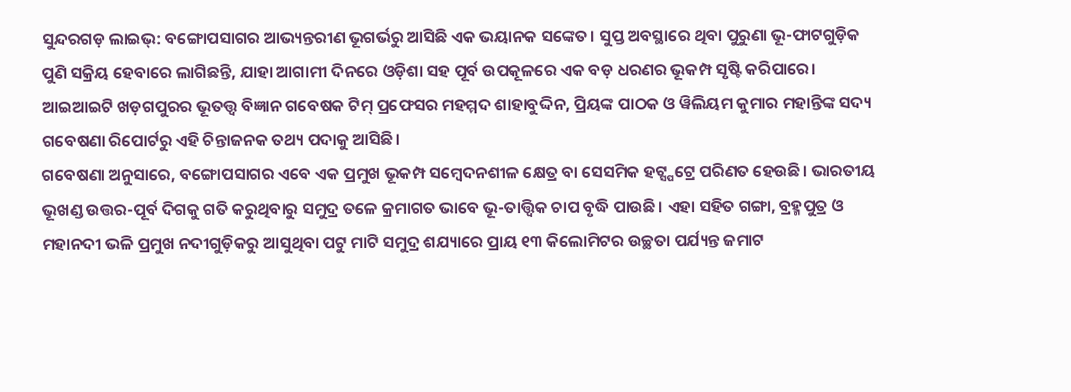ସୁନ୍ଦରଗଡ଼ ଲାଇଭ୍: ବଙ୍ଗୋପସାଗର ଆଭ୍ୟନ୍ତରୀଣ ଭୂଗର୍ଭରୁ ଆସିଛି ଏକ ଭୟାନକ ସଙ୍କେତ। ସୁପ୍ତ ଅବସ୍ଥାରେ ଥିବା ପୁରୁଣା ଭୂ-ଫାଟଗୁଡ଼ିକ ପୁଣି ସକ୍ରିୟ ହେବାରେ ଲାଗିଛନ୍ତି, ଯାହା ଆଗାମୀ ଦିନରେ ଓଡ଼ିଶା ସହ ପୂର୍ବ ଉପକୂଳରେ ଏକ ବଡ଼ ଧରଣର ଭୂକମ୍ପ ସୃଷ୍ଟି କରିପାରେ। ଆଇଆଇଟି ଖଡ଼ଗପୁରର ଭୂତତ୍ତ୍ୱ ବିଜ୍ଞାନ ଗବେଷକ ଟିମ୍ ପ୍ରଫେସର ମହମ୍ମଦ ଶାହାବୁଦ୍ଦିନ, ପ୍ରିୟଙ୍କ ପାଠକ ଓ ୱିଲିୟମ କୁମାର ମହାନ୍ତିଙ୍କ ସଦ୍ୟ ଗବେଷଣା ରିପୋର୍ଟରୁ ଏହି ଚିନ୍ତାଜନକ ତଥ୍ୟ ପଦାକୁ ଆସିଛି।
ଗବେଷଣା ଅନୁସାରେ, ବଙ୍ଗୋପସାଗର ଏବେ ଏକ ପ୍ରମୁଖ ଭୂକମ୍ପ ସମ୍ବେଦନଶୀଳ କ୍ଷେତ୍ର ବା ସେସମିକ ହଟ୍ସ୍ପଟ୍ରେ ପରିଣତ ହେଉଛି। ଭାରତୀୟ ଭୂଖଣ୍ଡ ଉତ୍ତର-ପୂର୍ବ ଦିଗକୁ ଗତି କରୁଥିବାରୁ ସମୁଦ୍ର ତଳେ କ୍ରମାଗତ ଭାବେ ଭୂ-ତାତ୍ତ୍ୱିକ ଚାପ ବୃଦ୍ଧି ପାଉଛି। ଏହା ସହିତ ଗଙ୍ଗା, ବ୍ରହ୍ମପୁତ୍ର ଓ ମହାନଦୀ ଭଳି ପ୍ରମୁଖ ନଦୀଗୁଡ଼ିକରୁ ଆସୁଥିବା ପଟୁ ମାଟି ସମୁଦ୍ର ଶଯ୍ୟାରେ ପ୍ରାୟ ୧୩ କିଲୋମିଟର ଉଚ୍ଛତା ପର୍ଯ୍ୟନ୍ତ ଜମାଟ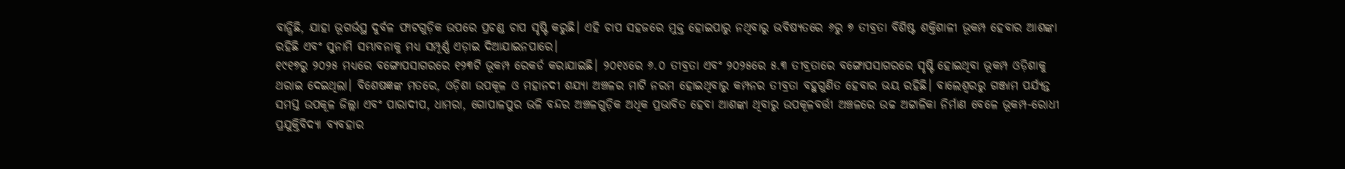ବାନ୍ଧିଛି, ଯାହା ଭୂଗର୍ଭସ୍ଥ ଦୁର୍ବଳ ଫାଟଗୁଡ଼ିକ ଉପରେ ପ୍ରଚଣ୍ଡ ଚାପ ସୃଷ୍ଟି କରୁଛି। ଏହି ଚାପ ସହଜରେ ମୁକ୍ତ ହୋଇପାରୁ ନଥିବାରୁ ଭବିଷ୍ୟତରେ ୬ରୁ ୭ ତୀବ୍ରତା ବିଶିଷ୍ଟ ଶକ୍ତିଶାଳୀ ଭୂକମ୍ପ ହେବାର ଆଶଙ୍କା ରହିଛି ଏବଂ ସୁନାମି ସମ୍ଭାବନାକୁ ମଧ୍ୟ ସମ୍ପୂର୍ଣ୍ଣ ଏଡ଼ାଇ ଦିଆଯାଇନପାରେ।
୧୯୧୭ରୁ ୨୦୨୫ ମଧ୍ୟରେ ବଙ୍ଗୋପସାଗରରେ ୧୨୩ଟି ଭୂକମ୍ପ ରେକର୍ଡ କରାଯାଇଛି। ୨୦୧୪ରେ ୬.୦ ତୀବ୍ରତା ଏବଂ ୨୦୨୫ରେ ୫.୩ ତୀବ୍ରତାରେ ବଙ୍ଗୋପସାଗରରେ ସୃଷ୍ଟି ହୋଇଥିବା ଭୂକମ୍ପ ଓଡ଼ିଶାକୁ ଥରାଇ ଦେଇଥିଲା। ବିଶେଷଜ୍ଞଙ୍କ ମତରେ, ଓଡ଼ିଶା ଉପକୂଳ ଓ ମହାନଦୀ ଶଯ୍ୟା ଅଞ୍ଚଳର ମାଟି ନରମ ହୋଇଥିବାରୁ କମ୍ପନର ତୀବ୍ରତା ବହୁଗୁଣିତ ହେବାର ଭୟ ରହିଛି। ବାଲେଶ୍ୱରରୁ ଗଞ୍ଜାମ ପର୍ଯ୍ୟନ୍ତ ସମସ୍ତ ଉପକୂଳ ଜିଲ୍ଲା ଏବଂ ପାରାଦୀପ, ଧାମରା, ଗୋପାଳପୁର ଭଳି ବନ୍ଦର ଅଞ୍ଚଳଗୁଡ଼ିକ ଅଧିକ ପ୍ରଭାବିତ ହେବା ଆଶଙ୍କା ଥିବାରୁ ଉପକୂଳବର୍ତ୍ତୀ ଅଞ୍ଚଳରେ ଉଚ୍ଚ ଅଟ୍ଟାଳିକା ନିର୍ମାଣ ବେଳେ ଭୂକମ୍ପ-ରୋଧୀ ପ୍ରଯୁକ୍ତିବିଦ୍ୟା ବ୍ୟବହାର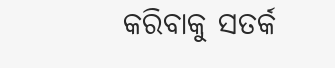କରିବାକୁ ସତର୍କ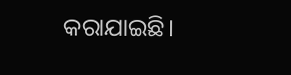କରାଯାଇଛି।